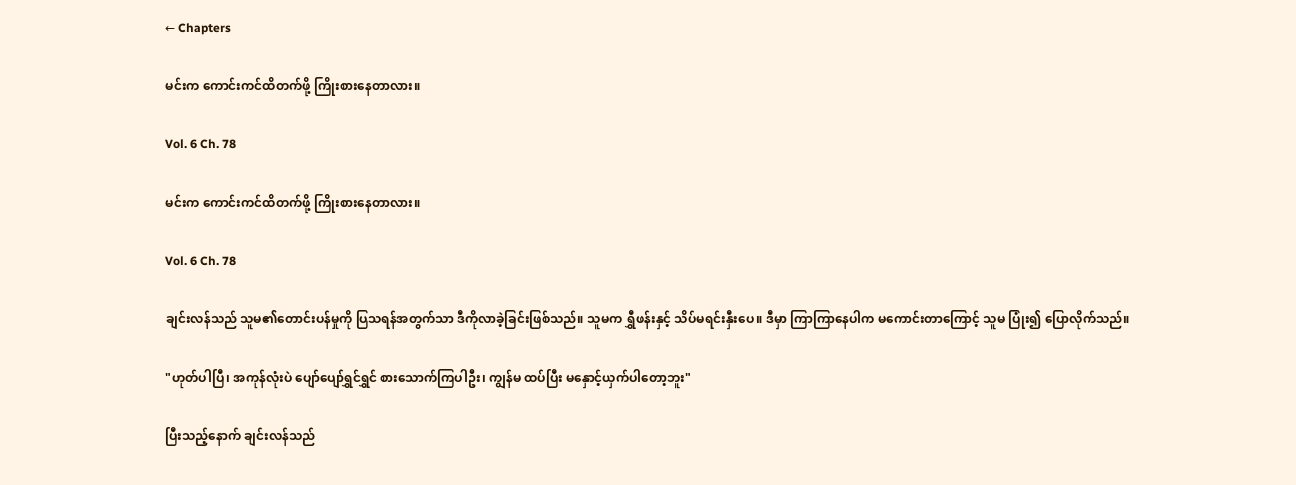← Chapters

မင်းက ကောင်းကင်ထိတက်ဖို့ ကြိုးစားနေတာလား။

Vol. 6 Ch. 78

မင်းက ကောင်းကင်ထိတက်ဖို့ ကြိုးစားနေတာလား။

Vol. 6 Ch. 78

ချင်းလန်သည် သူမ၏တောင်းပန်မှုကို ပြသရန်အတွက်သာ ဒီကိုလာခဲ့ခြင်းဖြစ်သည်။ သူမက ရွှီဖန်းနှင့် သိပ်မရင်းနှီးပေ။ ဒီမှာ ကြာကြာနေပါက မကောင်းတာကြောင့် သူမ ပြုံး၍ ပြောလိုက်သည်။

"ဟုတ်ပါပြီ၊ အကုန်လုံးပဲ ပျော်ပျော်ရွှင်ရွှင် စားသောက်ကြပါဦး၊ ကျွန်မ ထပ်ပြီး မနှောင့်ယှက်ပါတော့ဘူး"

ပြီးသည့်နောက် ချင်းလန်သည်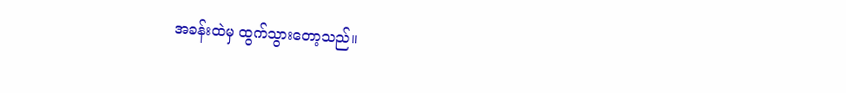အခန်းထဲမှ ထွက်သွားတော့သည်။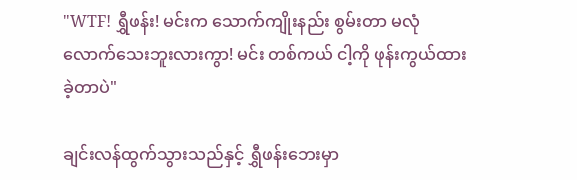"WTF! ရွှီဖန်း! မင်းက သောက်ကျိုးနည်း စွမ်းတာ မလုံလောက်သေးဘူးလားကွာ! မင်း တစ်ကယ် ငါ့ကို ဖုန်းကွယ်ထားခဲ့တာပဲ"

ချင်းလန်ထွက်သွားသည်နှင့် ရွှီဖန်းဘေးမှာ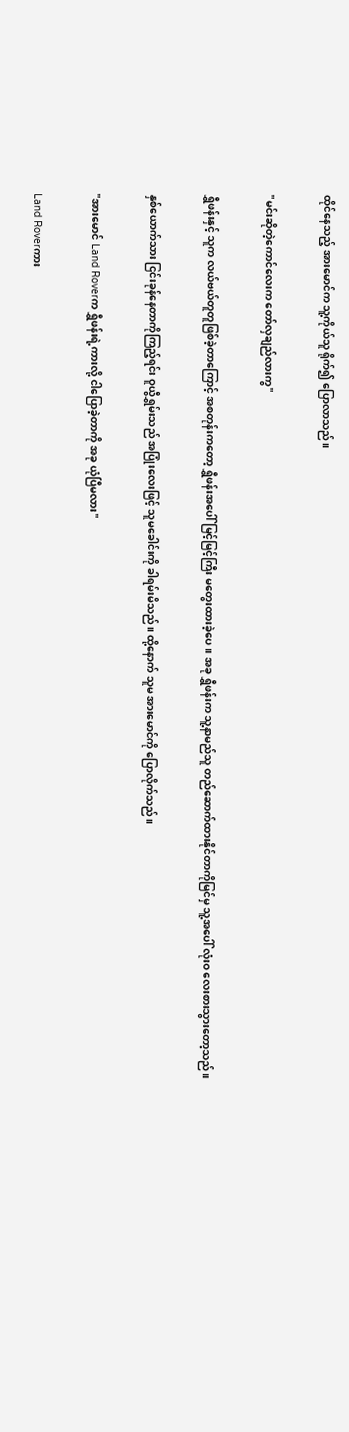ထိုင်နေသည့် အားမောင်က သူ့ကိုယ်သူ ရိုက်၍ ပြောလာသည်။

"မင်းဆိုတဲ့ကောင်လေးက တော်လှချည်လားကွ"

ရွှီဖန်းနှင့် သူက လယ်ဗယ်တူတူဖြစ်ခဲ့တာကြောင့် အစတုန်းကတော့ ရွှီဖန်းအပေါ် မြင့်မြင့်ကြီး မတွေးထားခဲ့ပေ။ အခု ရွှီဖန်းက သူ့နာမည်သူ တည်ဆောက်ထားနိုင်တာကိုမြင်မှ သူ့အပေါ် လုံးဝ လေးစားသွားတော့သည်။

နှစ်ယောက်သား ငြင်းခုန်နေတာကိုကြည့်ရင်း ဝူယွီရွှမ်းသည် အပြုံးလေးဖြင့် သူမခေါင်းကို ခါရမ်းမိသည်။ ထို့နောက် သူမ အားမောင်ကို ပြောလိုက်သည်။

"အားမောင် Land Roverက ရွှီဖန်းရဲ့ကားလို့ ငါပြောခဲ့တာကို အခု ယုံပြီမလား"

Land Roverကား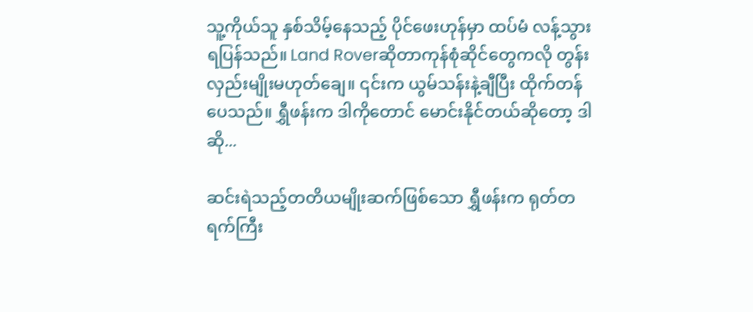သူ့ကိုယ်သူ နှစ်သိမ့်နေသည့် ပိုင်ဖေးဟုန်မှာ ထပ်မံ လန့်သွားရပြန်သည်။ Land Roverဆိုတာကုန်စုံဆိုင်တွေကလို တွန်းလှည်းမျိုးမဟုတ်ချေ။ ၎င်းက ယွမ်သန်းနဲ့ချီပြီး ထိုက်တန်ပေသည်။ ရွှီဖန်းက ဒါကိုတောင် မောင်းနိုင်တယ်ဆိုတော့ ဒါဆို...

ဆင်းရဲသည့်တတိယမျိုးဆက်ဖြစ်သော ရွှီဖန်းက ရုတ်တရက်ကြီး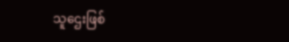သူဌေးဖြစ်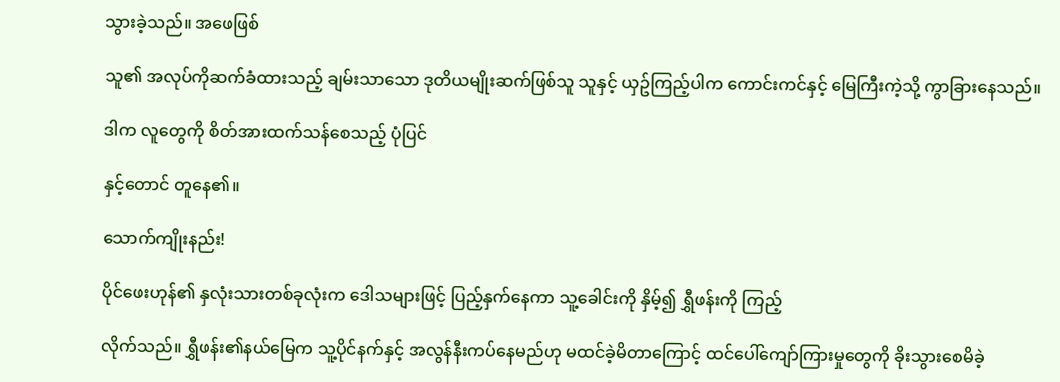သွားခဲ့သည်။ အဖေဖြစ်

သူ၏ အလုပ်ကိုဆက်ခံထားသည့် ချမ်းသာသော ဒုတိယမျိုးဆက်ဖြစ်သူ သူနှင့် ယှဥ်ကြည့်ပါက ကောင်းကင်နှင့် မြေကြီးကဲ့သို့ ကွာခြားနေသည်။

ဒါက လူတွေကို စိတ်အားထက်သန်စေသည့် ပုံပြင်

နှင့်တောင် တူနေ၏။

သောက်ကျိုးနည်း!

ပိုင်ဖေးဟုန်၏ နှလုံးသားတစ်ခုလုံးက ဒေါသများဖြင့် ပြည့်နှက်နေကာ သူ့ခေါင်းကို နှိမ့်၍ ရွှီဖန်းကို ကြည့်

လိုက်သည်။ ရွှီဖန်း၏နယ်မြေက သူ့ပိုင်နက်နှင့် အလွန်နီးကပ်နေမည်ဟု မထင်ခဲ့မိတာကြောင့် ထင်ပေါ်ကျော်ကြားမှုတွေကို ခိုးသွားစေမိခဲ့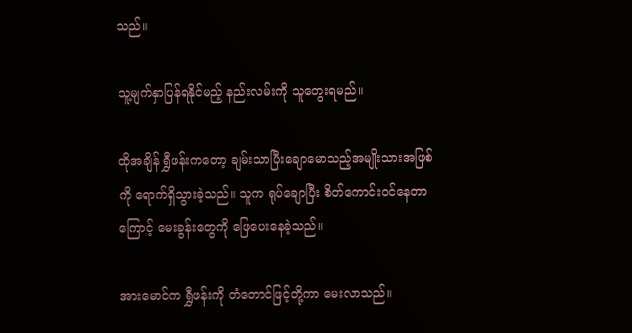သည်။

သူ့မျက်နှာပြန်ရနိုင်မည့် နည်းလမ်းကို သူတွေးရမည်။

ထိုအချိန် ရွှီဖန်းကတော့ ချမ်းသာပြီးချောမောသည့်အမျိုးသားအဖြစ်ကို ရောက်ရှိသွားခဲ့သည်။ သူက ရုပ်ချောပြီး စိတ်ကောင်းဝင်နေတာကြောင့် မေးခွန်းတွေကို ဖြေပေးနေခဲ့သည်။

အားမောင်က ရွှီဖန်းကို တံတောင်ဖြင့်တို့ကာ မေးလာသည်။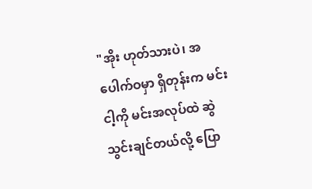"အိုး ဟုတ်သားပဲ၊ အပေါက်ဝမှာ ရှိတုန်းက မင်းငါ့ကို မင်းအလုပ်ထဲ ဆွဲသွင်းချင်တယ်လို့ ပြော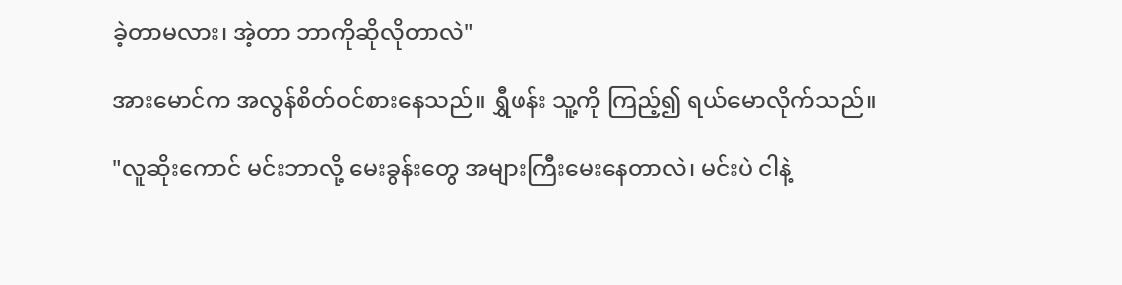ခဲ့တာမလား၊ အဲ့တာ ဘာကိုဆိုလိုတာလဲ"

အားမောင်က အလွန်စိတ်ဝင်စားနေသည်။ ရွှီဖန်း သူ့ကို ကြည့်၍ ရယ်မောလိုက်သည်။

"လူဆိုးကောင် မင်းဘာလို့ မေးခွန်းတွေ အများကြီးမေးနေတာလဲ၊ မင်းပဲ ငါနဲ့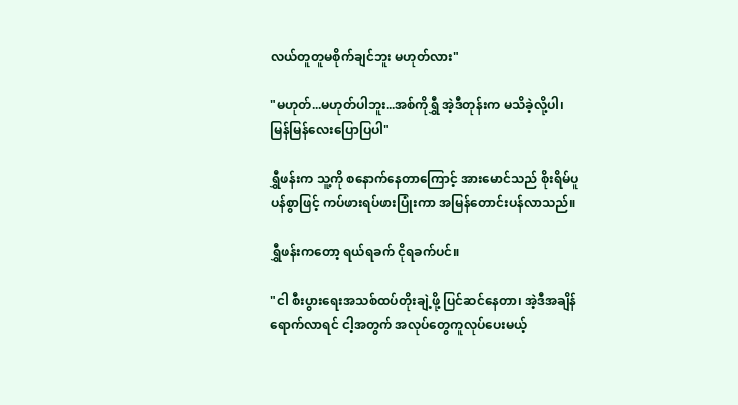လယ်တူတူမစိုက်ချင်ဘူး မဟုတ်လား"

"မဟုတ်...မဟုတ်ပါဘူး...အစ်ကိုရွှီ အဲ့ဒီတုန်းက မသိခဲ့လို့ပါ၊ မြန်မြန်လေးပြောပြပါ"

ရွှီဖန်းက သူ့ကို စနောက်နေတာကြောင့် အားမောင်သည် စိုးရိမ်ပူပန်စွာဖြင့် ကပ်ဖားရပ်ဖားပြုံးကာ အမြန်တောင်းပန်လာသည်။

ရွှီဖန်းကတော့ ရယ်ရခက် ငိုရခက်ပင်။

"ငါ စီးပွားရေးအသစ်ထပ်တိုးချဲ့ဖို့ ပြင်ဆင်နေတာ၊ အဲ့ဒီအချိန်ရောက်လာရင် ငါ့အတွက် အလုပ်တွေကူလုပ်ပေးမယ့်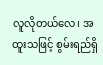လူလိုတယ်လေ၊ အထူးသဖြင့် စွမ်းရည်ရှိ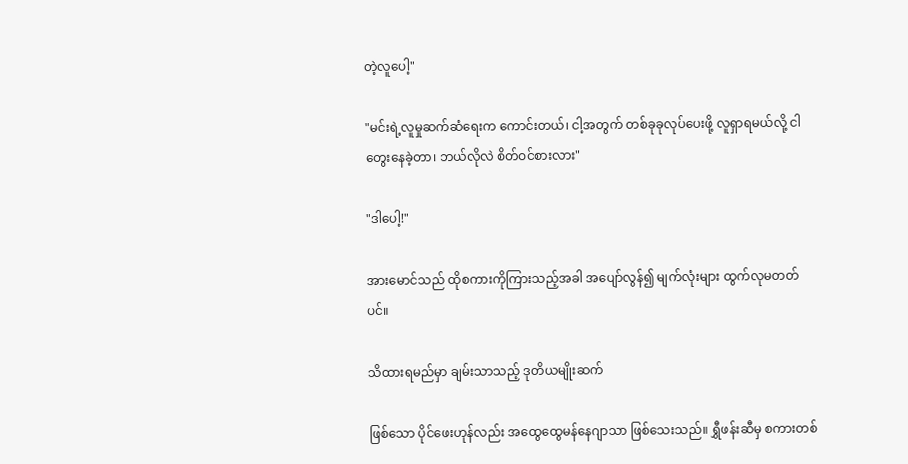တဲ့လူပေါ့"

"မင်းရဲ့လူမှုဆက်ဆံရေးက ကောင်းတယ်၊ ငါ့အတွက် တစ်ခုခုလုပ်ပေးဖို့ လူရှာရမယ်လို့ ငါတွေးနေခဲ့တာ၊ ဘယ်လိုလဲ စိတ်ဝင်စားလား"

"ဒါပေါ့!"

အားမောင်သည် ထိုစကားကိုကြားသည့်အခါ အပျော်လွန်၍ မျက်လုံးများ ထွက်လုမတတ်ပင်။

သိထားရမည်မှာ ချမ်းသာသည့် ဒုတိယမျိုးဆက်

ဖြစ်သော ပိုင်ဖေးဟုန်လည်း အထွေထွေမန်နေဂျာသာ ဖြစ်သေးသည်။ ရွှီဖန်းဆီမှ စကားတစ်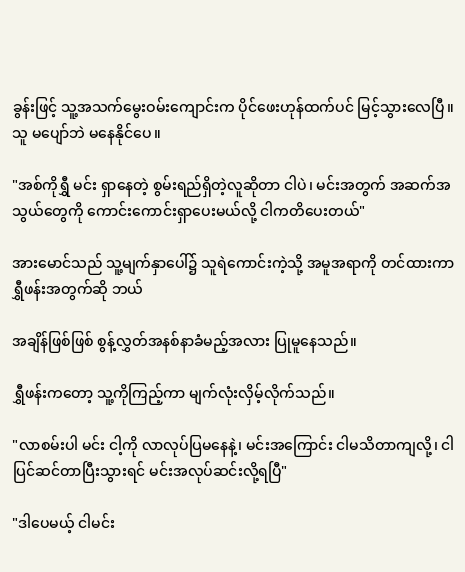ခွန်းဖြင့် သူ့အသက်မွေးဝမ်းကျောင်းက ပိုင်ဖေးဟုန်ထက်ပင် မြင့်သွားလေပြီ။ သူ မပျော်ဘဲ မနေနိုင်ပေ။

"အစ်ကိုရွှီ မင်း ရှာနေတဲ့ စွမ်းရည်ရှိတဲ့လူဆိုတာ ငါပဲ၊ မင်းအတွက် အဆက်အသွယ်တွေကို ကောင်းကောင်းရှာပေးမယ်လို့ ငါကတိပေးတယ်"

အားမောင်သည် သူ့မျက်နှာပေါ်၌ သူရဲကောင်းကဲ့သို့ အမူအရာကို တင်ထားကာ ရွှီဖန်းအတွက်ဆို ဘယ်

အချိန်ဖြစ်ဖြစ် စွန့်လွှတ်အနစ်နာခံမည့်အလား ပြုမူနေသည်။

ရွှီဖန်းကတော့ သူ့ကိုကြည့်ကာ မျက်လုံးလှိမ့်လိုက်သည်။

"လာစမ်းပါ မင်း ငါ့ကို လာလုပ်ပြမနေနဲ့၊ မင်းအကြောင်း ငါမသိတာကျလို့၊ ငါ ပြင်ဆင်တာပြီးသွားရင် မင်းအလုပ်ဆင်းလို့ရပြီ"

"ဒါပေမယ့် ငါမင်း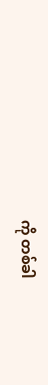ကို တစ်ခါ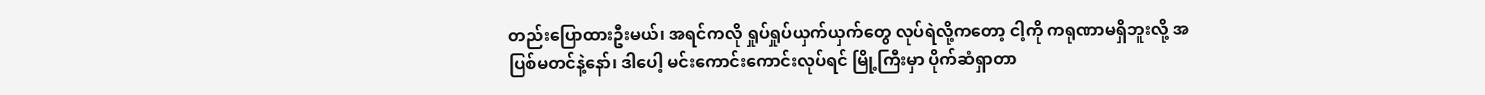တည်းပြောထားဦးမယ်၊ အရင်ကလို ရှုပ်ရှုပ်ယှက်ယှက်တွေ လုပ်ရဲလို့ကတော့ ငါ့ကို ကရုဏာမရှိဘူးလို့ အပြစ်မတင်နဲ့နော်၊ ဒါပေါ့ မင်းကောင်းကောင်းလုပ်ရင် မြို့ကြီးမှာ ပိုက်ဆံရှာတာ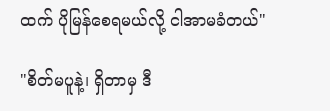ထက် ပိုမြန်စေရမယ်လို့ ငါအာမခံတယ်"

"စိတ်မပူနဲ့၊ ရှိတာမှ ဒီ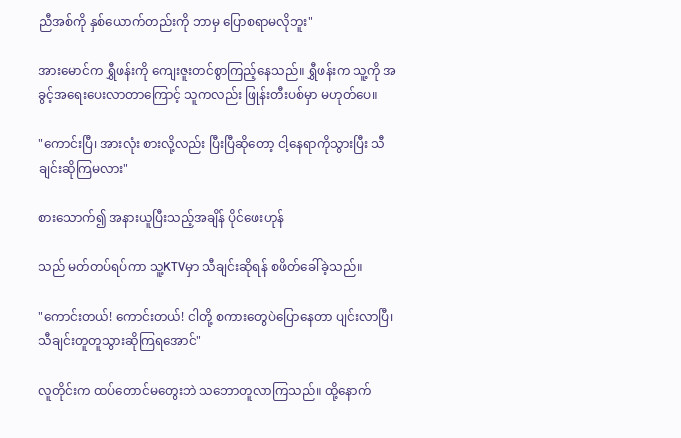ညီအစ်ကို နှစ်ယောက်တည်းကို ဘာမှ ပြောစရာမလိုဘူး"

အားမောင်က ရွှီဖန်းကို ကျေးဇူးတင်စွာကြည့်နေသည်။ ရွှီဖန်းက သူ့ကို အခွင့်အရေးပေးလာတာကြောင့် သူကလည်း ဖြုန်းတီးပစ်မှာ မဟုတ်ပေ။

"ကောင်းပြီ၊ အားလုံး စားလို့လည်း ပြီးပြီဆိုတော့ ငါ့နေရာကိုသွားပြီး သီချင်းဆိုကြမလား"

စားသောက်၍ အနားယူပြီးသည့်အချိန် ပိုင်ဖေးဟုန်

သည် မတ်တပ်ရပ်ကာ သူ့KTVမှာ သီချင်းဆိုရန် စဖိတ်ခေါ်ခဲ့သည်။

"ကောင်းတယ်! ကောင်းတယ်! ငါတို့ စကားတွေပဲပြောနေတာ ပျင်းလာပြီ၊ သီချင်းတူတူသွားဆိုကြရအောင်"

လူတိုင်းက ထပ်တောင်မတွေးဘဲ သဘောတူလာကြသည်။ ထို့နောက်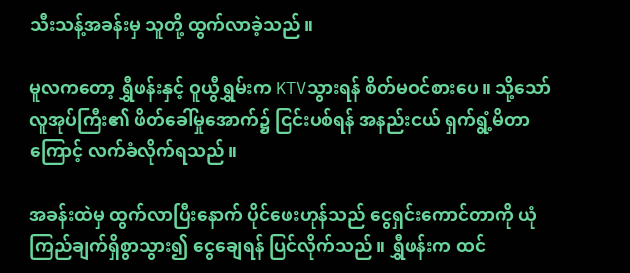သီးသန့်အခန်းမှ သူတို့ ထွက်လာခဲ့သည်။

မူလကတော့ ရွှီဖန်းနှင့် ဝူယွီရွှမ်းက KTVသွားရန် စိတ်မဝင်စားပေ။ သို့သော် လူအုပ်ကြီး၏ ဖိတ်ခေါ်မှုအောက်၌ ငြင်းပစ်ရန် အနည်းငယ် ရှက်ရွံ့မိတာကြောင့် လက်ခံလိုက်ရသည်။

အခန်းထဲမှ ထွက်လာပြီးနောက် ပိုင်ဖေးဟုန်သည် ငွေရှင်းကောင်တာကို ယုံကြည်ချက်ရှိစွာသွား၍ ငွေချေရန် ပြင်လိုက်သည်။ ရွှီဖန်းက ထင်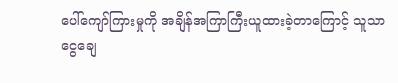ပေါ်ကျော်ကြားမှုကို အချိန်အကြာကြီးယူထားခဲ့တာကြောင့် သူသာ ငွေချေ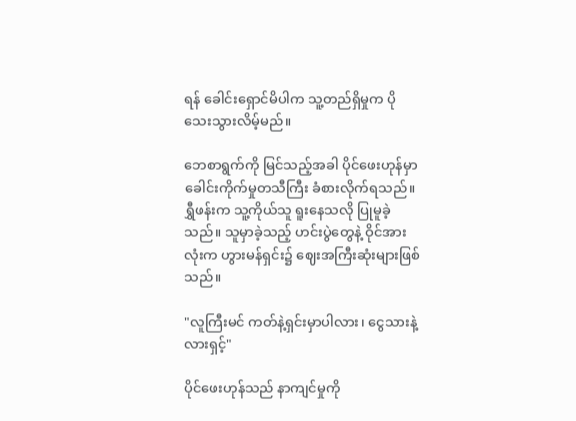ရန် ခေါင်းရှောင်မိပါက သူ့တည်ရှိမှုက ပိုသေးသွားလိမ့်မည်။

ဘေစာရွက်ကို မြင်သည့်အခါ ပိုင်ဖေးဟုန်မှာ ခေါင်းကိုက်မှုတသီကြီး ခံစားလိုက်ရသည်။ ရွှီဖန်းက သူ့ကိုယ်သူ ရူးနေသလို ပြုမူခဲ့သည်။ သူမှာခဲ့သည့် ဟင်းပွဲတွေနဲ့ ဝိုင်အားလုံးက ဟွားမန်ရှင်း၌ ဈေးအကြီးဆုံးများဖြစ်သည်။

"လူကြီးမင် ကတ်နဲ့ရှင်းမှာပါလား၊ ငွေသားနဲ့လားရှင့်"

ပိုင်ဖေးဟုန်သည် နာကျင်မှုကို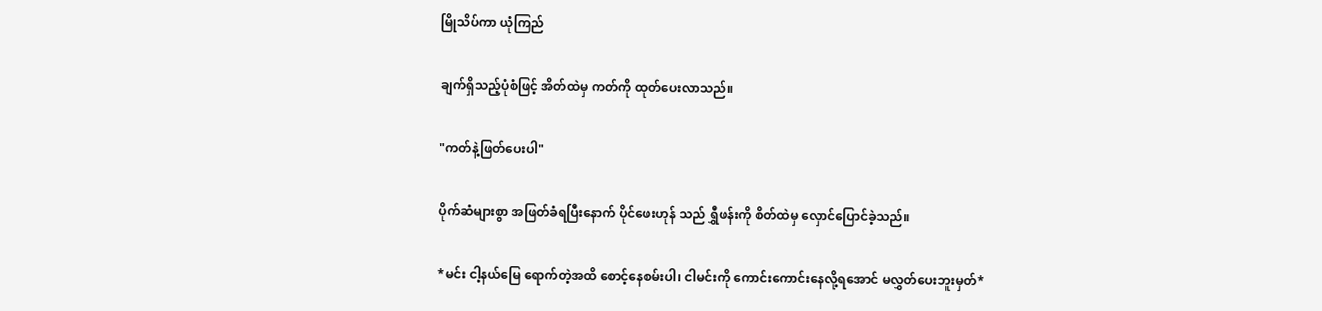မြိုသိပ်ကာ ယုံကြည်

ချက်ရှိသည့်ပုံစံဖြင့် အိတ်ထဲမှ ကတ်ကို ထုတ်ပေးလာသည်။

"ကတ်နဲ့ဖြတ်ပေးပါ"

ပိုက်ဆံများစွာ အဖြတ်ခံရပြီးနောက် ပိုင်ဖေးဟုန် သည် ရွှီဖန်းကို စိတ်ထဲမှ လှောင်ပြောင်ခဲ့သည်။

*မင်း ငါ့နယ်မြေ ရောက်တဲ့အထိ စောင့်နေစမ်းပါ၊ ငါမင်းကို ကောင်းကောင်းနေလို့ရအောင် မလွှတ်ပေးဘူးမှတ်*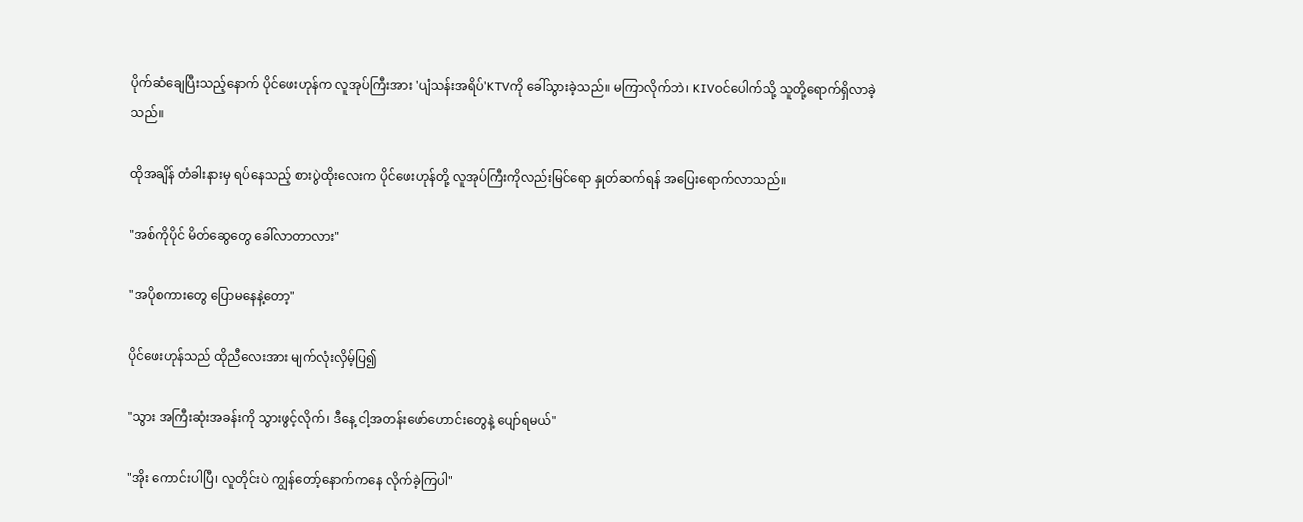ပိုက်ဆံချေပြီးသည့်နောက် ပိုင်ဖေးဟုန်က လူအုပ်ကြီးအား 'ပျံသန်းအရိပ်'KTVကို ခေါ်သွားခဲ့သည်။ မကြာလိုက်ဘဲ၊ KIVဝင်ပေါက်သို့ သူတို့ရောက်ရှိလာခဲ့သည်။

ထိုအချိန် တံခါးနားမှ ရပ်နေသည့် စားပွဲထိုးလေးက ပိုင်ဖေးဟုန်တို့ လူအုပ်ကြီးကိုလည်းမြင်ရော နှုတ်ဆက်ရန် အပြေးရောက်လာသည်။

"အစ်ကိုပိုင် မိတ်ဆွေတွေ ခေါ်လာတာလား"

"အပိုစကားတွေ ပြောမနေနဲ့တော့"

ပိုင်ဖေးဟုန်သည် ထိုညီလေးအား မျက်လုံးလှိမ့်ပြ၍

"သွား အကြီးဆုံးအခန်းကို သွားဖွင့်လိုက်၊ ဒီနေ့ ငါ့အတန်းဖော်ဟောင်းတွေနဲ့ ပျော်ရမယ်"

"အိုး ကောင်းပါပြီ၊ လူတိုင်းပဲ ကျွန်တော့်နောက်ကနေ လိုက်ခဲ့ကြပါ"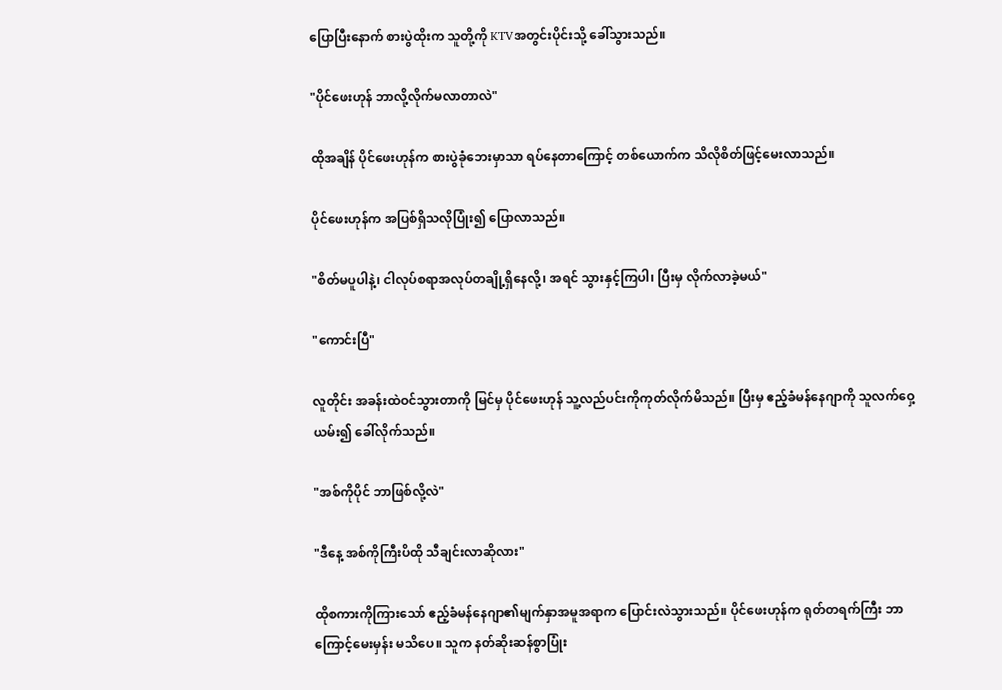ပြောပြီးနောက် စားပွဲထိုးက သူတို့ကို KTVအတွင်းပိုင်းသို့ ခေါ်သွားသည်။

"ပိုင်ဖေးဟုန် ဘာလို့လိုက်မလာတာလဲ"

ထိုအချိန် ပိုင်ဖေးဟုန်က စားပွဲခုံဘေးမှာသာ ရပ်နေတာကြောင့် တစ်ယောက်က သိလိုစိတ်ဖြင့်မေးလာသည်။

ပိုင်ဖေးဟုန်က အပြစ်ရှိသလိုပြုံး၍ ပြောလာသည်။

"စိတ်မပူပါနဲ့၊ ငါလုပ်စရာအလုပ်တချို့ရှိနေလို့၊ အရင် သွားနှင့်ကြပါ၊ ပြီးမှ လိုက်လာခဲ့မယ်"

"ကောင်းပြီ"

လူတိုင်း အခန်းထဲဝင်သွားတာကို မြင်မှ ပိုင်ဖေးဟုန် သူ့လည်ပင်းကိုကုတ်လိုက်မိသည်။ ပြီးမှ ဧည့်ခံမန်နေဂျာကို သူလက်ဝှေ့ယမ်း၍ ခေါ်လိုက်သည်။

"အစ်ကိုပိုင် ဘာဖြစ်လို့လဲ"

"ဒီနေ့ အစ်ကိုကြီးပိထို သီချင်းလာဆိုလား"

ထိုစကားကိုကြားသော် ဧည့်ခံမန်နေဂျာ၏မျက်နှာအမူအရာက ပြောင်းလဲသွားသည်။ ပိုင်ဖေးဟုန်က ရုတ်တရက်ကြီး ဘာကြောင့်မေးမှန်း မသိပေ။ သူက နတ်ဆိုးဆန်စွာပြုံး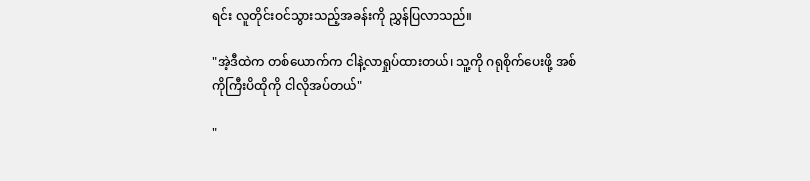ရင်း လူတိုင်းဝင်သွားသည့်အခန်းကို ညွှန်ပြလာသည်။

"အဲ့ဒီထဲက တစ်ယောက်က ငါနဲ့လာရှုပ်ထားတယ်၊ သူ့ကို ဂရုစိုက်ပေးဖို့ အစ်ကိုကြီးပိထိုကို ငါလိုအပ်တယ်"

"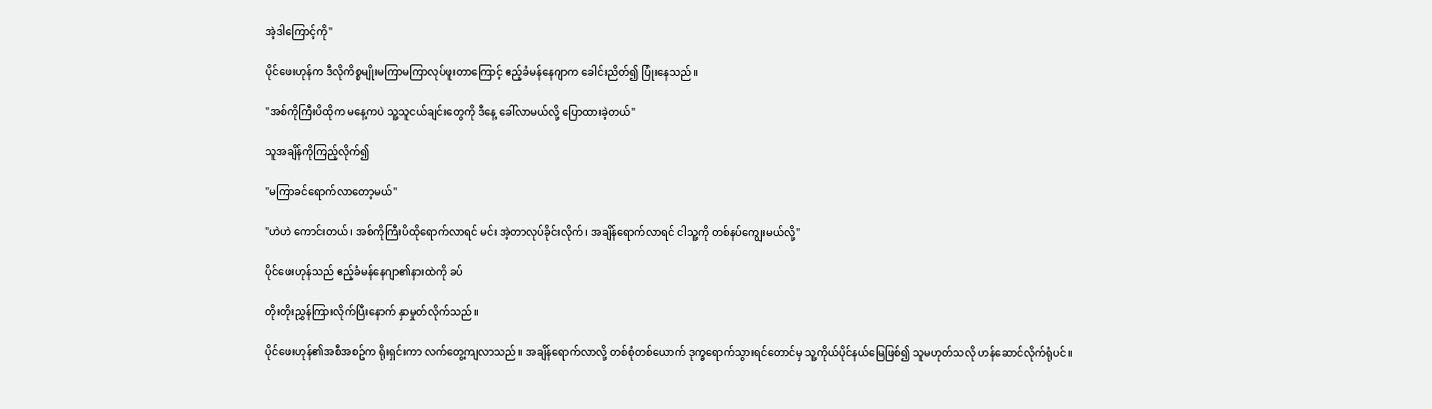အဲ့ဒါကြောင့်ကို"

ပိုင်ဖေးဟုန်က ဒီလိုကိစ္စမျိုးမကြာမကြာလုပ်ဖူးတာကြောင့် ဧည့်ခံမန်နေဂျာက ခေါင်းညိတ်၍ ပြုံးနေသည်။

"အစ်ကိုကြီးပိထိုက မနေ့ကပဲ သူ့သူငယ်ချင်းတွေကို ဒီနေ့ ခေါ်လာမယ်လို့ ပြောထားခဲ့တယ်"

သူအချိန်ကိုကြည့်လိုက်၍

"မကြာခင်ရောက်လာတော့မယ်"

"ဟဲဟဲ ကောင်းတယ်၊ အစ်ကိုကြီးပိထိုရောက်လာရင် မင်း အဲ့တာလုပ်ခိုင်းလိုက်၊ အချိန်ရောက်လာရင် ငါသူ့ကို တစ်နပ်ကျွေးမယ်လို့"

ပိုင်ဖေးဟုန်သည် ဧည့်ခံမန်နေဂျာ၏နားထဲကို ခပ်

တိုးတိုးညွှန်ကြားလိုက်ပြီးနောက် နှာမှုတ်လိုက်သည်။

ပိုင်ဖေးဟုန်၏အစီအစဥ်က ရိုးရှင်းကာ လက်တွေ့ကျလာသည်။ အချိန်ရောက်လာလို့ တစ်စုံတစ်ယောက် ဒုက္ခရောက်သွားရင်တောင်မှ သူ့ကိုယ်ပိုင်နယ်မြေဖြစ်၍ သူမဟုတ်သလို ဟန်ဆောင်လိုက်ရုံပင်။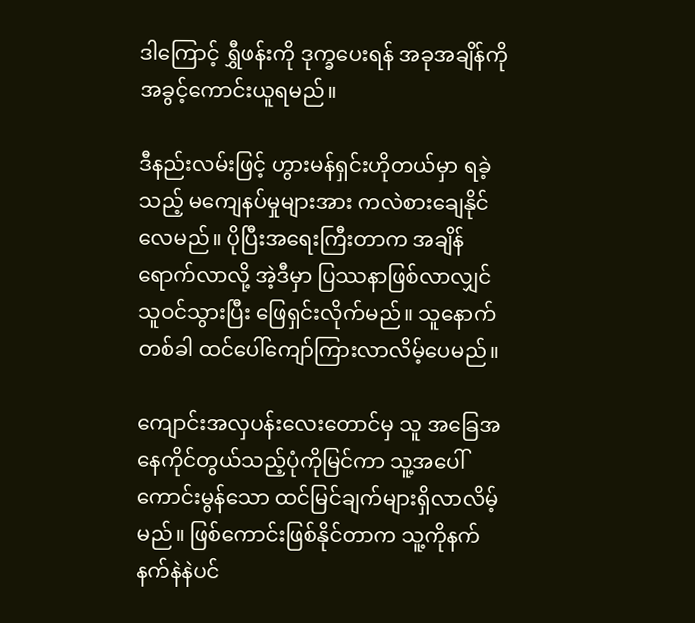ဒါကြောင့် ရွှီဖန်းကို ဒုက္ခပေးရန် အခုအချိန်ကို အခွင့်ကောင်းယူရမည်။

ဒီနည်းလမ်းဖြင့် ဟွားမန်ရှင်းဟိုတယ်မှာ ရခဲ့သည့် မကျေနပ်မှုများအား ကလဲစားချေနိုင်လေမည်။ ပိုပြီးအရေးကြီးတာက အချိန်ရောက်လာလို့ အဲ့ဒီမှာ ပြဿနာဖြစ်လာလျှင် သူဝင်သွားပြီး ဖြေရှင်းလိုက်မည်။ သူနောက်တစ်ခါ ထင်ပေါ်ကျော်ကြားလာလိမ့်ပေမည်။

ကျောင်းအလှပန်းလေးတောင်မှ သူ အခြေအနေကိုင်တွယ်သည့်ပုံကိုမြင်ကာ သူ့အပေါ် ကောင်းမွန်သော ထင်မြင်ချက်များရှိလာလိမ့်မည်။ ဖြစ်ကောင်းဖြစ်နိုင်တာက သူ့ကိုနက်နက်နဲနဲပင်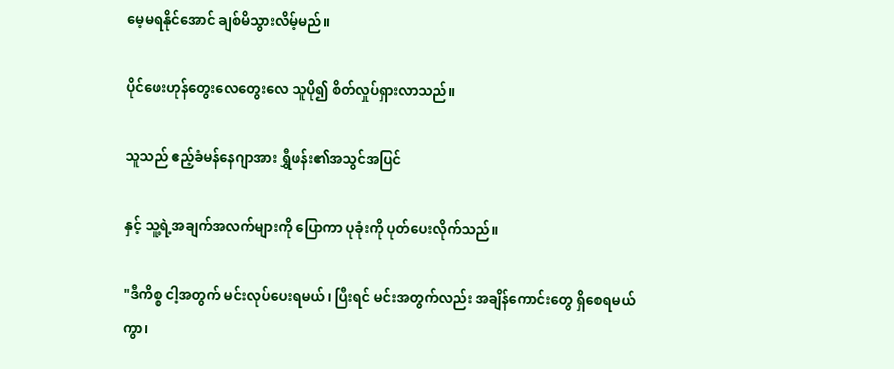မေ့မရနိုင်အောင် ချစ်မိသွားလိမ့်မည်။

ပိုင်ဖေးဟုန်တွေးလေတွေးလေ သူပို၍ စိတ်လှုပ်ရှားလာသည်။

သူသည် ဧည့်ခံမန်နေဂျာအား ရွှီဖန်း၏အသွင်အပြင်

နှင့် သူ့ရဲ့အချက်အလက်များကို ပြောကာ ပုခုံးကို ပုတ်ပေးလိုက်သည်။

"ဒီကိစ္စ ငါ့အတွက် မင်းလုပ်ပေးရမယ်၊ ပြီးရင် မင်းအတွက်လည်း အချိန်ကောင်းတွေ ရှိစေရမယ်ကွာ၊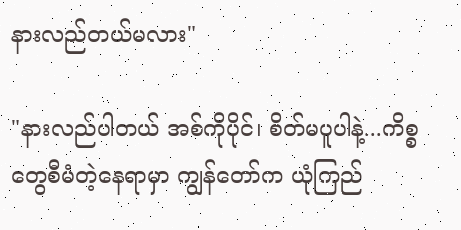နားလည်တယ်မလား"

"နားလည်ပါတယ် အစ်ကိုပိုင်၊ စိတ်မပူပါနဲ့...ကိစ္စတွေစီမံတဲ့နေရာမှာ ကျွန်တော်က ယုံကြည်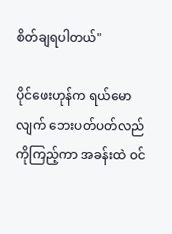စိတ်ချရပါတယ်"

ပိုင်ဖေးဟုန်က ရယ်မောလျက် ဘေးပတ်ပတ်လည်ကိုကြည့်ကာ အခန်းထဲ ဝင်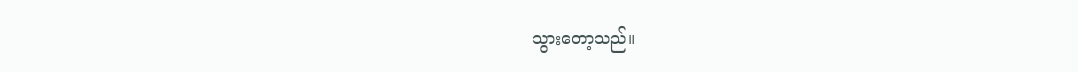သွားတော့သည်။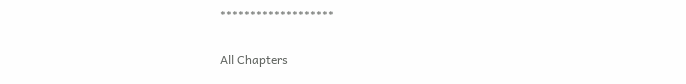*******************

All Chapters